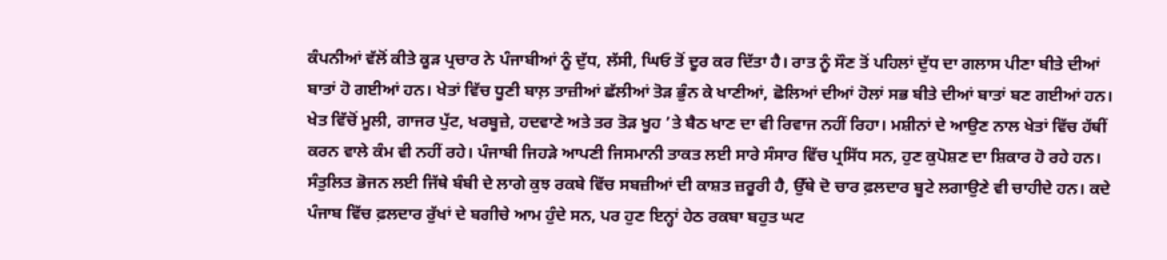ਕੰਪਨੀਆਂ ਵੱਲੋਂ ਕੀਤੇ ਕੂੜ ਪ੍ਰਚਾਰ ਨੇ ਪੰਜਾਬੀਆਂ ਨੂੰ ਦੁੱਧ, ਲੱਸੀ, ਘਿਓ ਤੋਂ ਦੂਰ ਕਰ ਦਿੱਤਾ ਹੈ। ਰਾਤ ਨੂੰ ਸੌਣ ਤੋਂ ਪਹਿਲਾਂ ਦੁੱਧ ਦਾ ਗਲਾਸ ਪੀਣਾ ਬੀਤੇ ਦੀਆਂ ਬਾਤਾਂ ਹੋ ਗਈਆਂ ਹਨ। ਖੇਤਾਂ ਵਿੱਚ ਧੂਣੀ ਬਾਲ਼ ਤਾਜ਼ੀਆਂ ਛੱਲੀਆਂ ਤੋੜ ਭੁੰਨ ਕੇ ਖਾਣੀਆਂ, ਛੋਲਿਆਂ ਦੀਆਂ ਹੋਲਾਂ ਸਭ ਬੀਤੇ ਦੀਆਂ ਬਾਤਾਂ ਬਣ ਗਈਆਂ ਹਨ। ਖੇਤ ਵਿੱਚੋਂ ਮੂਲੀ, ਗਾਜਰ ਪੁੱਟ, ਖਰਬੂਜ਼ੇ, ਹਦਵਾਣੇ ਅਤੇ ਤਰ ਤੋੜ ਖੂਹ ’ਤੇ ਬੈਠ ਖਾਣ ਦਾ ਵੀ ਰਿਵਾਜ ਨਹੀਂ ਰਿਹਾ। ਮਸ਼ੀਨਾਂ ਦੇ ਆਉਣ ਨਾਲ ਖੇਤਾਂ ਵਿੱਚ ਹੱਥੀਂ ਕਰਨ ਵਾਲੇ ਕੰਮ ਵੀ ਨਹੀਂ ਰਹੇ। ਪੰਜਾਬੀ ਜਿਹੜੇ ਆਪਣੀ ਜਿਸਮਾਨੀ ਤਾਕਤ ਲਈ ਸਾਰੇ ਸੰਸਾਰ ਵਿੱਚ ਪ੍ਰਸਿੱਧ ਸਨ, ਹੁਣ ਕੁਪੋਸ਼ਣ ਦਾ ਸ਼ਿਕਾਰ ਹੋ ਰਹੇ ਹਨ।
ਸੰਤੁਲਿਤ ਭੋਜਨ ਲਈ ਜਿੱਥੇ ਬੰਬੀ ਦੇ ਲਾਗੇ ਕੁਝ ਰਕਬੇ ਵਿੱਚ ਸਬਜ਼ੀਆਂ ਦੀ ਕਾਸ਼ਤ ਜ਼ਰੂਰੀ ਹੈ, ਉੱਥੇ ਦੋ ਚਾਰ ਫ਼ਲਦਾਰ ਬੂਟੇ ਲਗਾਉਣੇ ਵੀ ਚਾਹੀਦੇ ਹਨ। ਕਦੇ ਪੰਜਾਬ ਵਿੱਚ ਫ਼ਲਦਾਰ ਰੁੱਖਾਂ ਦੇ ਬਗੀਚੇ ਆਮ ਹੁੰਦੇ ਸਨ, ਪਰ ਹੁਣ ਇਨ੍ਹਾਂ ਹੇਠ ਰਕਬਾ ਬਹੁਤ ਘਟ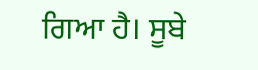ਗਿਆ ਹੈ। ਸੂਬੇ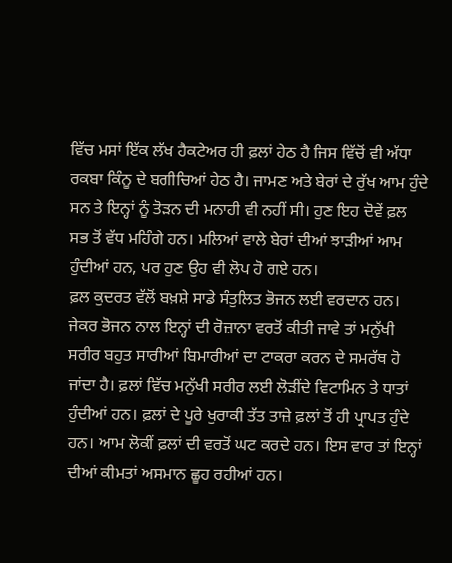ਵਿੱਚ ਮਸਾਂ ਇੱਕ ਲੱਖ ਹੈਕਟੇਅਰ ਹੀ ਫ਼ਲਾਂ ਹੇਠ ਹੈ ਜਿਸ ਵਿੱਚੋਂ ਵੀ ਅੱਧਾ ਰਕਬਾ ਕਿੰਨੂ ਦੇ ਬਗੀਚਿਆਂ ਹੇਠ ਹੈ। ਜਾਮਣ ਅਤੇ ਬੇਰਾਂ ਦੇ ਰੁੱਖ ਆਮ ਹੁੰਦੇ ਸਨ ਤੇ ਇਨ੍ਹਾਂ ਨੂੰ ਤੋੜਨ ਦੀ ਮਨਾਹੀ ਵੀ ਨਹੀਂ ਸੀ। ਹੁਣ ਇਹ ਦੋਵੇਂ ਫ਼ਲ ਸਭ ਤੋਂ ਵੱਧ ਮਹਿੰਗੇ ਹਨ। ਮਲਿਆਂ ਵਾਲੇ ਬੇਰਾਂ ਦੀਆਂ ਝਾੜੀਆਂ ਆਮ ਹੁੰਦੀਆਂ ਹਨ, ਪਰ ਹੁਣ ਉਹ ਵੀ ਲੋਪ ਹੋ ਗਏ ਹਨ।
ਫ਼ਲ ਕੁਦਰਤ ਵੱਲੋਂ ਬਖ਼ਸ਼ੇ ਸਾਡੇ ਸੰਤੁਲਿਤ ਭੋਜਨ ਲਈ ਵਰਦਾਨ ਹਨ। ਜੇਕਰ ਭੋਜਨ ਨਾਲ ਇਨ੍ਹਾਂ ਦੀ ਰੋਜ਼ਾਨਾ ਵਰਤੋਂ ਕੀਤੀ ਜਾਵੇ ਤਾਂ ਮਨੁੱਖੀ ਸਰੀਰ ਬਹੁਤ ਸਾਰੀਆਂ ਬਿਮਾਰੀਆਂ ਦਾ ਟਾਕਰਾ ਕਰਨ ਦੇ ਸਮਰੱਥ ਹੋ ਜਾਂਦਾ ਹੈ। ਫ਼ਲਾਂ ਵਿੱਚ ਮਨੁੱਖੀ ਸਰੀਰ ਲਈ ਲੋੜੀਂਦੇ ਵਿਟਾਮਿਨ ਤੇ ਧਾਤਾਂ ਹੁੰਦੀਆਂ ਹਨ। ਫ਼ਲਾਂ ਦੇ ਪੂਰੇ ਖੁਰਾਕੀ ਤੱਤ ਤਾਜ਼ੇ ਫ਼ਲਾਂ ਤੋਂ ਹੀ ਪ੍ਰਾਪਤ ਹੁੰਦੇ ਹਨ। ਆਮ ਲੋਕੀਂ ਫ਼ਲਾਂ ਦੀ ਵਰਤੋਂ ਘਟ ਕਰਦੇ ਹਨ। ਇਸ ਵਾਰ ਤਾਂ ਇਨ੍ਹਾਂ ਦੀਆਂ ਕੀਮਤਾਂ ਅਸਮਾਨ ਛੂਹ ਰਹੀਆਂ ਹਨ।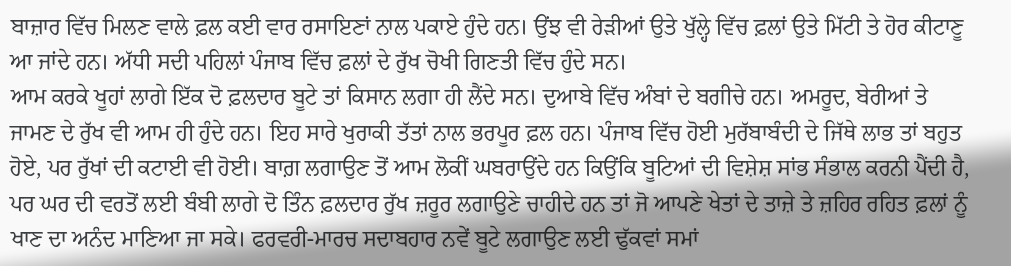ਬਾਜ਼ਾਰ ਵਿੱਚ ਮਿਲਣ ਵਾਲੇ ਫ਼ਲ ਕਈ ਵਾਰ ਰਸਾਇਣਾਂ ਨਾਲ ਪਕਾਏ ਹੁੰਦੇ ਹਨ। ਉਂਝ ਵੀ ਰੇੜੀਆਂ ਉਤੇ ਖੁੱਲ੍ਹੇ ਵਿੱਚ ਫ਼ਲਾਂ ਉਤੇ ਮਿੱਟੀ ਤੇ ਹੋਰ ਕੀਟਾਣੂ ਆ ਜਾਂਦੇ ਹਨ। ਅੱਧੀ ਸਦੀ ਪਹਿਲਾਂ ਪੰਜਾਬ ਵਿੱਚ ਫ਼ਲਾਂ ਦੇ ਰੁੱਖ ਚੋਖੀ ਗਿਣਤੀ ਵਿੱਚ ਹੁੰਦੇ ਸਨ।
ਆਮ ਕਰਕੇ ਖੂਹਾਂ ਲਾਗੇ ਇੱਕ ਦੋ ਫ਼ਲਦਾਰ ਬੂਟੇ ਤਾਂ ਕਿਸਾਨ ਲਗਾ ਹੀ ਲੈਂਦੇ ਸਨ। ਦੁਆਬੇ ਵਿੱਚ ਅੰਬਾਂ ਦੇ ਬਗੀਚੇ ਹਨ। ਅਮਰੂਦ, ਬੇਰੀਆਂ ਤੇ ਜਾਮਣ ਦੇ ਰੁੱਖ ਵੀ ਆਮ ਹੀ ਹੁੰਦੇ ਹਨ। ਇਹ ਸਾਰੇ ਖੁਰਾਕੀ ਤੱਤਾਂ ਨਾਲ ਭਰਪੂਰ ਫ਼ਲ ਹਨ। ਪੰਜਾਬ ਵਿੱਚ ਹੋਈ ਮੁਰੱਬਾਬੰਦੀ ਦੇ ਜਿੱਥੇ ਲਾਭ ਤਾਂ ਬਹੁਤ ਹੋਏ, ਪਰ ਰੁੱਖਾਂ ਦੀ ਕਟਾਈ ਵੀ ਹੋਈ। ਬਾਗ਼ ਲਗਾਉਣ ਤੋਂ ਆਮ ਲੋਕੀਂ ਘਬਰਾਉਂਦੇ ਹਨ ਕਿਉਂਕਿ ਬੂਟਿਆਂ ਦੀ ਵਿਸ਼ੇਸ਼ ਸਾਂਭ ਸੰਭਾਲ ਕਰਨੀ ਪੈਂਦੀ ਹੈ, ਪਰ ਘਰ ਦੀ ਵਰਤੋਂ ਲਈ ਬੰਬੀ ਲਾਗੇ ਦੋ ਤਿੰਨ ਫ਼ਲਦਾਰ ਰੁੱਖ ਜ਼ਰੂਰ ਲਗਾਉਣੇ ਚਾਹੀਦੇ ਹਨ ਤਾਂ ਜੋ ਆਪਣੇ ਖੇਤਾਂ ਦੇ ਤਾਜ਼ੇ ਤੇ ਜ਼ਹਿਰ ਰਹਿਤ ਫ਼ਲਾਂ ਨੂੰ ਖਾਣ ਦਾ ਅਨੰਦ ਮਾਣਿਆ ਜਾ ਸਕੇ। ਫਰਵਰੀ-ਮਾਰਚ ਸਦਾਬਹਾਰ ਨਵੇਂ ਬੂਟੇ ਲਗਾਉਣ ਲਈ ਢੁੱਕਵਾਂ ਸਮਾਂ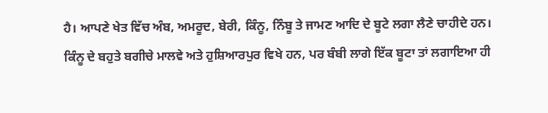ਹੈ। ਆਪਣੇ ਖੇਤ ਵਿੱਚ ਅੰਬ, ਅਮਰੂਦ, ਬੇਰੀ, ਕਿੰਨੂ, ਨਿੰਬੂ ਤੇ ਜਾਮਣ ਆਦਿ ਦੇ ਬੂਟੇ ਲਗਾ ਲੈਣੇ ਚਾਹੀਦੇ ਹਨ।
ਕਿੰਨੂ ਦੇ ਬਹੁਤੇ ਬਗੀਚੇ ਮਾਲਵੇ ਅਤੇ ਹੁਸ਼ਿਆਰਪੁਰ ਵਿਖੇ ਹਨ, ਪਰ ਬੰਬੀ ਲਾਗੇ ਇੱਕ ਬੂਟਾ ਤਾਂ ਲਗਾਇਆ ਹੀ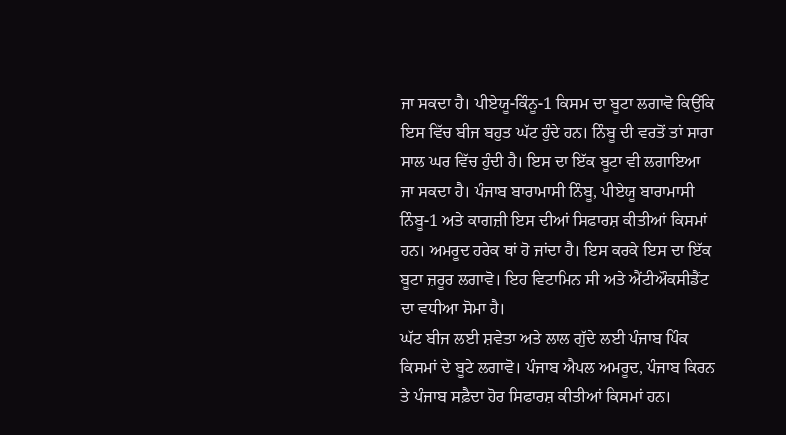ਜਾ ਸਕਦਾ ਹੈ। ਪੀਏਯੂ-ਕਿੰਨੂ-1 ਕਿਸਮ ਦਾ ਬੂਟਾ ਲਗਾਵੋ ਕਿਉਂਕਿ ਇਸ ਵਿੱਚ ਬੀਜ ਬਹੁਤ ਘੱਟ ਹੁੰਦੇ ਹਨ। ਨਿੰਬੂ ਦੀ ਵਰਤੋਂ ਤਾਂ ਸਾਰਾ ਸਾਲ ਘਰ ਵਿੱਚ ਹੁੰਦੀ ਹੈ। ਇਸ ਦਾ ਇੱਕ ਬੂਟਾ ਵੀ ਲਗਾਇਆ ਜਾ ਸਕਦਾ ਹੈ। ਪੰਜਾਬ ਬਾਰਾਮਾਸੀ ਨਿੰਬੂ, ਪੀਏਯੂ ਬਾਰਾਮਾਸੀ ਨਿੰਬੂ-1 ਅਤੇ ਕਾਗਜ਼ੀ ਇਸ ਦੀਆਂ ਸਿਫਾਰਸ਼ ਕੀਤੀਆਂ ਕਿਸਮਾਂ ਹਨ। ਅਮਰੂਦ ਹਰੇਕ ਥਾਂ ਹੋ ਜਾਂਦਾ ਹੈ। ਇਸ ਕਰਕੇ ਇਸ ਦਾ ਇੱਕ ਬੂਟਾ ਜ਼ਰੂਰ ਲਗਾਵੋ। ਇਹ ਵਿਟਾਮਿਨ ਸੀ ਅਤੇ ਐਂਟੀਔਕਸੀਡੈਂਟ ਦਾ ਵਧੀਆ ਸੋਮਾ ਹੈ।
ਘੱਟ ਬੀਜ ਲਈ ਸ਼ਵੇਤਾ ਅਤੇ ਲਾਲ ਗੁੱਦੇ ਲਈ ਪੰਜਾਬ ਪਿੰਕ ਕਿਸਮਾਂ ਦੇ ਬੂਟੇ ਲਗਾਵੋ। ਪੰਜਾਬ ਐਪਲ ਅਮਰੂਦ, ਪੰਜਾਬ ਕਿਰਨ ਤੇ ਪੰਜਾਬ ਸਫ਼ੈਦਾ ਹੋਰ ਸਿਫਾਰਸ਼ ਕੀਤੀਆਂ ਕਿਸਮਾਂ ਹਨ।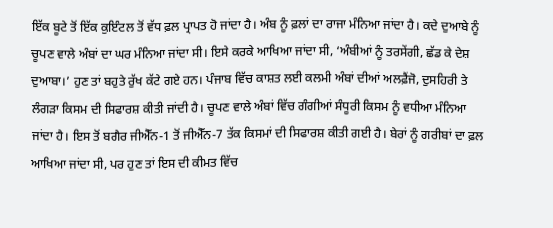ਇੱਕ ਬੂਟੇ ਤੋਂ ਇੱਕ ਕੁਇੰਟਲ ਤੋਂ ਵੱਧ ਫ਼ਲ ਪ੍ਰਾਪਤ ਹੋ ਜਾਂਦਾ ਹੈ। ਅੰਬ ਨੂੰ ਫ਼ਲਾਂ ਦਾ ਰਾਜਾ ਮੰਨਿਆ ਜਾਂਦਾ ਹੈ। ਕਦੇ ਦੁਆਬੇ ਨੂੰ ਚੂਪਣ ਵਾਲੇ ਅੰਬਾਂ ਦਾ ਘਰ ਮੰਨਿਆ ਜਾਂਦਾ ਸੀ। ਇਸੇ ਕਰਕੇ ਆਖਿਆ ਜਾਂਦਾ ਸੀ, ‘ਅੰਬੀਆਂ ਨੂੰ ਤਰਸੇਂਗੀ, ਛੱਡ ਕੇ ਦੇਸ਼ ਦੁਆਬਾ।’ ਹੁਣ ਤਾਂ ਬਹੁਤੇ ਰੁੱਖ ਕੱਟੇ ਗਏ ਹਨ। ਪੰਜਾਬ ਵਿੱਚ ਕਾਸ਼ਤ ਲਈ ਕਲਮੀ ਅੰਬਾਂ ਦੀਆਂ ਅਲਫ਼ੈਂਜੋ, ਦੁਸਹਿਰੀ ਤੇ ਲੰਗੜਾ ਕਿਸਮ ਦੀ ਸਿਫਾਰਸ਼ ਕੀਤੀ ਜਾਂਦੀ ਹੈ। ਚੂਪਣ ਵਾਲੇ ਅੰਬਾਂ ਵਿੱਚ ਗੰਗੀਆਂ ਸੰਧੂਰੀ ਕਿਸਮ ਨੂੰ ਵਧੀਆ ਮੰਨਿਆ ਜਾਂਦਾ ਹੈ। ਇਸ ਤੋਂ ਬਗੈਰ ਜੀਐੱਨ-1 ਤੋਂ ਜੀਐੱਨ-7 ਤੱਕ ਕਿਸਮਾਂ ਦੀ ਸਿਫਾਰਸ਼ ਕੀਤੀ ਗਈ ਹੈ। ਬੇਰਾਂ ਨੂੰ ਗਰੀਬਾਂ ਦਾ ਫ਼ਲ ਆਖਿਆ ਜਾਂਦਾ ਸੀ, ਪਰ ਹੁਣ ਤਾਂ ਇਸ ਦੀ ਕੀਮਤ ਵਿੱਚ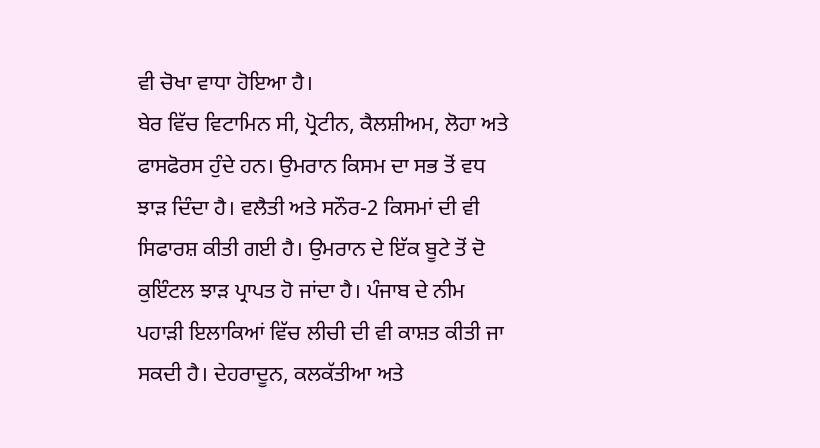ਵੀ ਚੋਖਾ ਵਾਧਾ ਹੋਇਆ ਹੈ।
ਬੇਰ ਵਿੱਚ ਵਿਟਾਮਿਨ ਸੀ, ਪ੍ਰੋਟੀਨ, ਕੈਲਸ਼ੀਅਮ, ਲੋਹਾ ਅਤੇ ਫਾਸਫੋਰਸ ਹੁੰਦੇ ਹਨ। ਉਮਰਾਨ ਕਿਸਮ ਦਾ ਸਭ ਤੋਂ ਵਧ ਝਾੜ ਦਿੰਦਾ ਹੈ। ਵਲੈਤੀ ਅਤੇ ਸਨੌਰ-2 ਕਿਸਮਾਂ ਦੀ ਵੀ ਸਿਫਾਰਸ਼ ਕੀਤੀ ਗਈ ਹੈ। ਉਮਰਾਨ ਦੇ ਇੱਕ ਬੂਟੇ ਤੋਂ ਦੋ ਕੁਇੰਟਲ ਝਾੜ ਪ੍ਰਾਪਤ ਹੋ ਜਾਂਦਾ ਹੈ। ਪੰਜਾਬ ਦੇ ਨੀਮ ਪਹਾੜੀ ਇਲਾਕਿਆਂ ਵਿੱਚ ਲੀਚੀ ਦੀ ਵੀ ਕਾਸ਼ਤ ਕੀਤੀ ਜਾ ਸਕਦੀ ਹੈ। ਦੇਹਰਾਦੂਨ, ਕਲਕੱਤੀਆ ਅਤੇ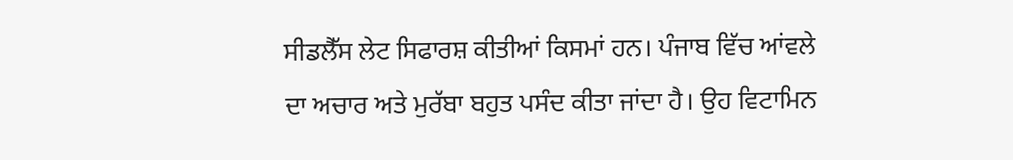ਸੀਡਲੈੱਸ ਲੇਟ ਸਿਫਾਰਸ਼ ਕੀਤੀਆਂ ਕਿਸਮਾਂ ਹਨ। ਪੰਜਾਬ ਵਿੱਚ ਆਂਵਲੇ ਦਾ ਅਚਾਰ ਅਤੇ ਮੁਰੱਬਾ ਬਹੁਤ ਪਸੰਦ ਕੀਤਾ ਜਾਂਦਾ ਹੈ। ਉਹ ਵਿਟਾਮਿਨ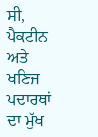ਸੀ, ਪੈਕਟੀਨ ਅਤੇ ਖਣਿਜ ਪਦਾਰਥਾਂ ਦਾ ਮੁੱਖ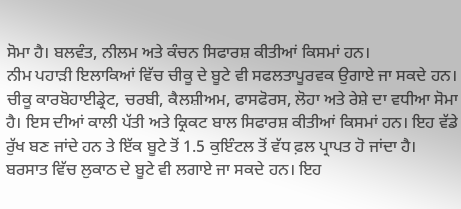ਸੋਮਾ ਹੈ। ਬਲਵੰਤ, ਨੀਲਮ ਅਤੇ ਕੰਚਨ ਸਿਫਾਰਸ਼ ਕੀਤੀਆਂ ਕਿਸਮਾਂ ਹਨ।
ਨੀਮ ਪਹਾੜੀ ਇਲਾਕਿਆਂ ਵਿੱਚ ਚੀਕੂ ਦੇ ਬੂਟੇ ਵੀ ਸਫਲਤਾਪੂਰਵਕ ਉਗਾਏ ਜਾ ਸਕਦੇ ਹਨ। ਚੀਕੂ ਕਾਰਬੋਹਾਈਡ੍ਰੇਟ, ਚਰਬੀ, ਕੈਲਸ਼ੀਅਮ, ਫਾਸਫੋਰਸ, ਲੋਹਾ ਅਤੇ ਰੇਸ਼ੇ ਦਾ ਵਧੀਆ ਸੋਮਾ ਹੈ। ਇਸ ਦੀਆਂ ਕਾਲੀ ਪੱਤੀ ਅਤੇ ਕ੍ਰਿਕਟ ਬਾਲ ਸਿਫਾਰਸ਼ ਕੀਤੀਆਂ ਕਿਸਮਾਂ ਹਨ। ਇਹ ਵੱਡੇ ਰੁੱਖ ਬਣ ਜਾਂਦੇ ਹਨ ਤੇ ਇੱਕ ਬੂਟੇ ਤੋਂ 1.5 ਕੁਇੰਟਲ ਤੋਂ ਵੱਧ ਫ਼ਲ ਪ੍ਰਾਪਤ ਹੋ ਜਾਂਦਾ ਹੈ। ਬਰਸਾਤ ਵਿੱਚ ਲੁਕਾਠ ਦੇ ਬੂਟੇ ਵੀ ਲਗਾਏ ਜਾ ਸਕਦੇ ਹਨ। ਇਹ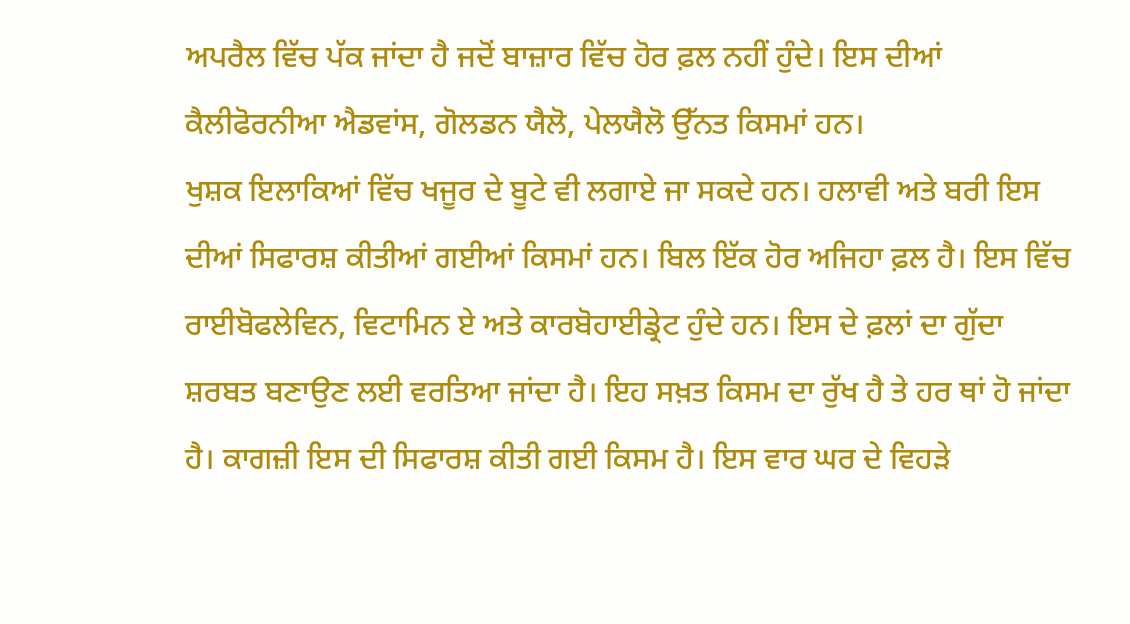ਅਪਰੈਲ ਵਿੱਚ ਪੱਕ ਜਾਂਦਾ ਹੈ ਜਦੋਂ ਬਾਜ਼ਾਰ ਵਿੱਚ ਹੋਰ ਫ਼ਲ ਨਹੀਂ ਹੁੰਦੇ। ਇਸ ਦੀਆਂ ਕੈਲੀਫੋਰਨੀਆ ਐਡਵਾਂਸ, ਗੋਲਡਨ ਯੈਲੋ, ਪੇਲਯੈਲੋ ਉੱਨਤ ਕਿਸਮਾਂ ਹਨ।
ਖੁਸ਼ਕ ਇਲਾਕਿਆਂ ਵਿੱਚ ਖਜੂਰ ਦੇ ਬੂਟੇ ਵੀ ਲਗਾਏ ਜਾ ਸਕਦੇ ਹਨ। ਹਲਾਵੀ ਅਤੇ ਬਰੀ ਇਸ ਦੀਆਂ ਸਿਫਾਰਸ਼ ਕੀਤੀਆਂ ਗਈਆਂ ਕਿਸਮਾਂ ਹਨ। ਬਿਲ ਇੱਕ ਹੋਰ ਅਜਿਹਾ ਫ਼ਲ ਹੈ। ਇਸ ਵਿੱਚ ਰਾਈਬੋਫਲੇਵਿਨ, ਵਿਟਾਮਿਨ ਏ ਅਤੇ ਕਾਰਬੋਹਾਈਡ੍ਰੇਟ ਹੁੰਦੇ ਹਨ। ਇਸ ਦੇ ਫ਼ਲਾਂ ਦਾ ਗੁੱਦਾ ਸ਼ਰਬਤ ਬਣਾਉਣ ਲਈ ਵਰਤਿਆ ਜਾਂਦਾ ਹੈ। ਇਹ ਸਖ਼ਤ ਕਿਸਮ ਦਾ ਰੁੱਖ ਹੈ ਤੇ ਹਰ ਥਾਂ ਹੋ ਜਾਂਦਾ ਹੈ। ਕਾਗਜ਼ੀ ਇਸ ਦੀ ਸਿਫਾਰਸ਼ ਕੀਤੀ ਗਈ ਕਿਸਮ ਹੈ। ਇਸ ਵਾਰ ਘਰ ਦੇ ਵਿਹੜੇ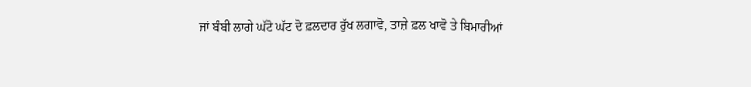ਜਾਂ ਬੰਬੀ ਲਾਗੇ ਘੱਟੋ ਘੱਟ ਦੋ ਫ਼ਲਦਾਰ ਰੁੱਖ ਲਗਾਵੋ, ਤਾਜ਼ੇ ਫ਼ਲ ਖਾਵੋ ਤੇ ਬਿਮਾਰੀਆਂ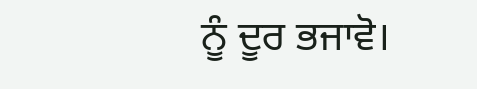ਨੂੰ ਦੂਰ ਭਜਾਵੋ।